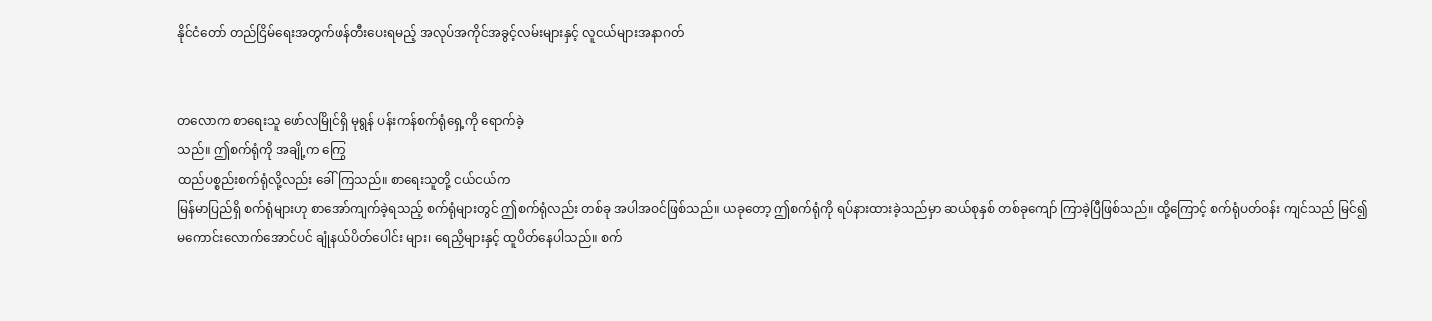နိုင်ငံတော် တည်ငြိမ်ရေးအတွက်ဖန်တီးပေးရမည့် အလုပ်အကိုင်အခွင့်လမ်းများနှင့် လူငယ်များအနာဂတ်


တလောက စာရေးသူ ဖော်လမြိုင်ရှိ မုရွန် ပန်းကန်စက်ရုံရှေ့ကို ရောက်ခဲ့
သည်။ ဤစက်ရုံကို အချို့က ကြွေ
ထည်ပစ္စည်းစက်ရုံလို့လည်း ခေါ်ကြသည်။ စာရေးသူတို့ ငယ်ငယ်က
မြန်မာပြည်ရှိ စက်ရုံများဟု စာအော်ကျက်ခဲ့ရသည့် စက်ရုံများတွင် ဤစက်ရုံလည်း တစ်ခု အပါအဝင်ဖြစ်သည်။ ယခုတော့ ဤစက်ရုံကို ရပ်နားထားခဲ့သည်မှာ ဆယ်စုနှစ် တစ်ခုကျော် ကြာခဲ့ပြီဖြစ်သည်။ ထို့ကြောင့် စက်ရုံပတ်ဝန်း ကျင်သည် မြင်၍မကောင်းလောက်အောင်ပင် ချုံနယ်ပိတ်ပေါင်း များ၊ ရေညှိများနှင့် ထူပိတ်နေပါသည်။ စက်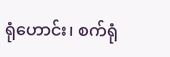ရုံဟောင်း၊ စက်ရုံ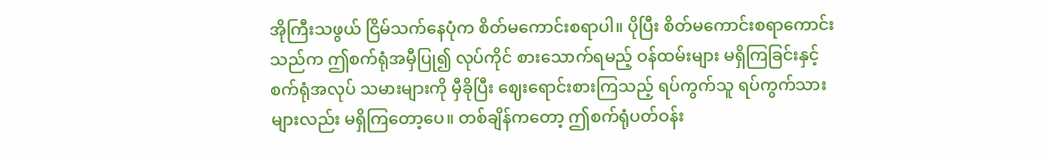အိုကြီးသဖွယ် ငြိမ်သက်နေပုံက စိတ်မကောင်းစရာပါ။ ပိုပြီး စိတ်မကောင်းစရာကောင်းသည်က ဤစက်ရုံအမှီပြု၍ လုပ်ကိုင် စားသောက်ရမည့် ဝန်ထမ်းများ မရှိကြခြင်းနှင့် စက်ရုံအလုပ် သမားများကို မှီခိုပြီး ဈေးရောင်းစားကြသည့် ရပ်ကွက်သူ ရပ်ကွက်သားများလည်း မရှိကြတော့ပေ။ တစ်ချိန်ကတော့ ဤစက်ရုံပတ်ဝန်း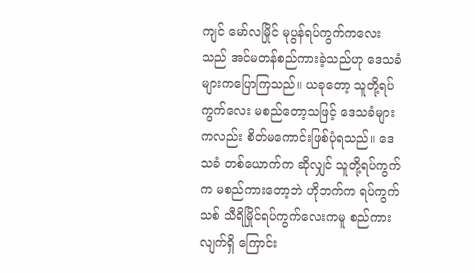ကျင် မော်လမြိုင် မုပွန်ရပ်ကွက်ကလေးသည် အင်မတန်စည်ကားခဲ့သည်ဟု ဒေသခံများကပြောကြသည်။ ယခုတော့ သူတို့ရပ်ကွက်လေး မစည်တော့သဖြင့် ဒေသခံများ ကလည်း စိတ်မကောင်းဖြစ်ပုံရသည်။ ဒေသခံ တစ်ယောက်က ဆိုလျှင် သူတို့ရပ်ကွက်က မစည်ကားတော့ဘဲ ဟိုဘက်က ရပ်ကွက်သစ် သီရိမြိုင်ရပ်ကွက်လေးကမူ စည်ကားလျက်ရှိ ကြောင်း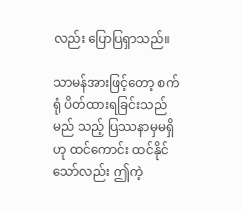လည်း ပြောပြရှာသည်။

သာမန်အားဖြင့်တော့ စက်ရုံ ပိတ်ထားရခြင်းသည် မည် သည့် ပြဿနာမှမရှိဟု ထင်ကောင်း ထင်နိုင်သော်လည်း ဤကဲ့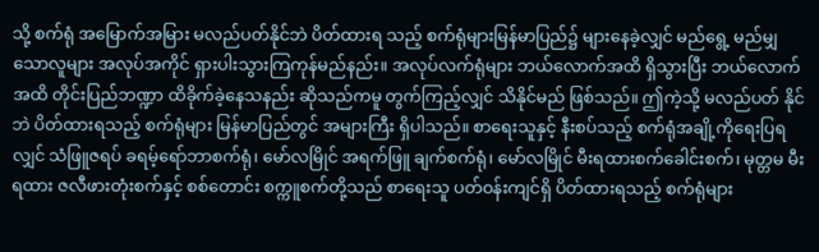သို့ စက်ရုံ အမြောက်အမြား မလည်ပတ်နိုင်ဘဲ ပိတ်ထားရ သည့် စက်ရုံများမြန်မာပြည်၌ များနေခဲ့လျှင် မည်ရွေ့ မည်မျှ သောလူများ အလုပ်အကိုင် ရှားပါးသွားကြကုန်မည်နည်း။ အလုပ်လက်ရုံများ ဘယ်လောက်အထိ ရှိသွားပြီး ဘယ်လောက် အထိ တိုင်းပြည်ဘဏ္ဍာ ထိခိုက်ခဲ့နေသနည်း ဆိုသည်ကမူ တွက်ကြည့်လျှင် သိနိုင်မည် ဖြစ်သည်။ ဤကဲ့သို့ မလည်ပတ် နိုင်ဘဲ ပိတ်ထားရသည့် စက်ရုံများ မြန်မာပြည်တွင် အများကြီး ရှိပါသည်။ စာရေးသူနှင့် နီးစပ်သည့် စက်ရုံအချို့ကိုရေးပြရ လျှင် သံဖြူဇရပ် ခရမ့်ရော်ဘာစက်ရုံ၊ မော်လမြိုင် အရက်ဖြူ ချက်စက်ရုံ၊ မော်လမြိုင် မီးရထားစက်ခေါင်းစက်၊ မုတ္တမ မီးရထား ဇလီဖားတုံးစက်နှင့် စစ်တောင်း စက္ကူစက်တို့သည် စာရေးသူ ပတ်ဝန်းကျင်ရှိ ပိတ်ထားရသည့် စက်ရုံများ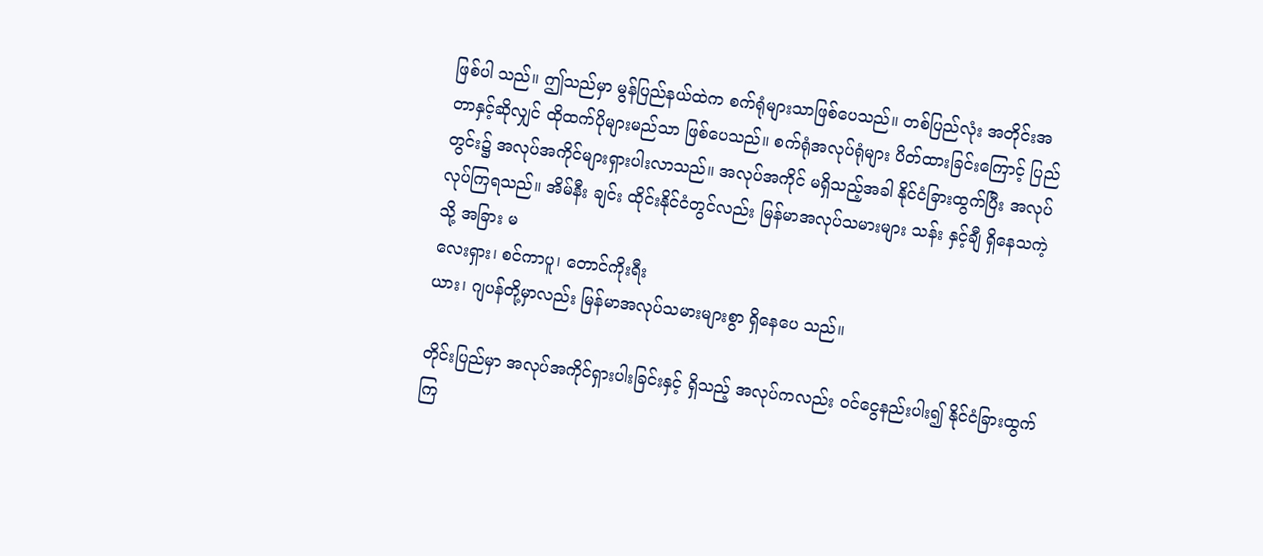ဖြစ်ပါ သည်။ ဤသည်မှာ မွန်ပြည်နယ်ထဲက စက်ရုံများသာဖြစ်ပေသည်။ တစ်ပြည်လုံး အတိုင်းအတာနှင့်ဆိုလျှင် ထိုထက်ပိုများမည်သာ ဖြစ်ပေသည်။ စက်ရုံအလုပ်ရုံများ ပိတ်ထားခြင်းကြောင့် ပြည်တွင်း၌ အလုပ်အကိုင်များရှားပါးလာသည်။ အလုပ်အကိုင် မရှိသည့်အခါ နိုင်ငံခြားထွက်ပြီး အလုပ်လုပ်ကြရသည်။ အိမ်နီး ချင်း ထိုင်းနိုင်ငံတွင်လည်း မြန်မာအလုပ်သမားများ သန်း နှင့်ချီ ရှိနေသကဲ့သို့ အခြား မ
လေးရှား၊ စင်ကာပူ၊ တောင်ကိုးရီး
ယား၊ ဂျပန်တို့မှာလည်း မြန်မာအလုပ်သမားများစွာ ရှိနေပေ သည်။

တိုင်းပြည်မှာ အလုပ်အကိုင်ရှားပါးခြင်းနှင့် ရှိသည့် အလုပ်ကလည်း ဝင်ငွေနည်းပါး၍ နိုင်ငံခြားထွက်ကြ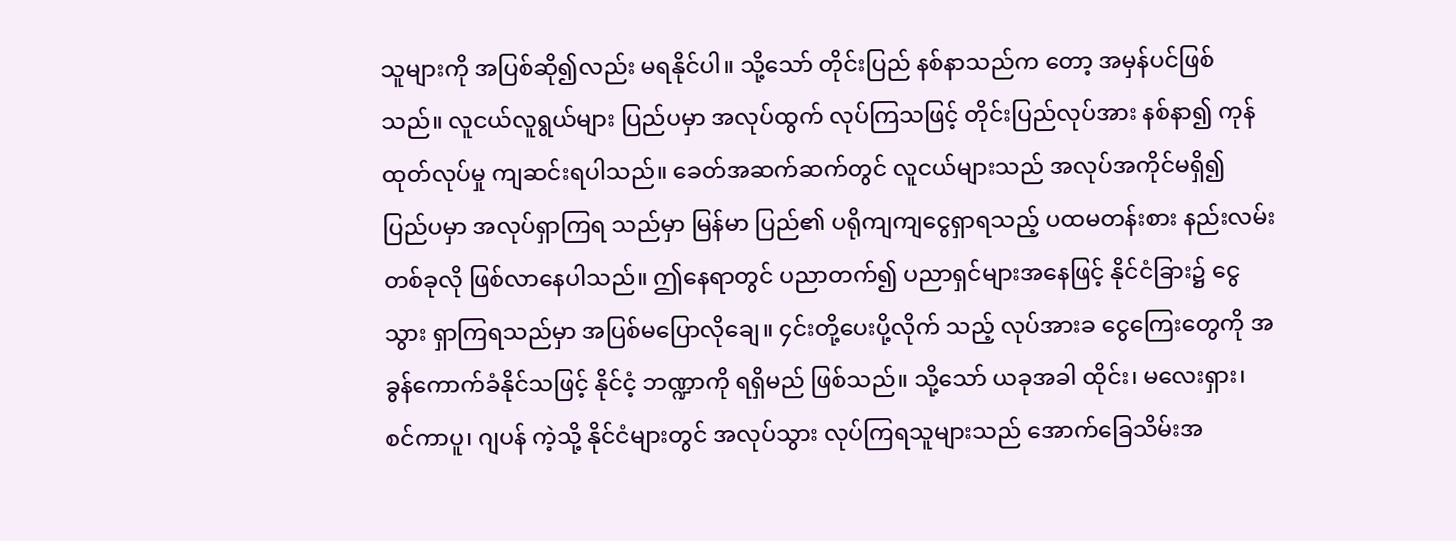သူများကို အပြစ်ဆို၍လည်း မရနိုင်ပါ။ သို့သော် တိုင်းပြည် နစ်နာသည်က တော့ အမှန်ပင်ဖြစ်သည်။ လူငယ်လူရွယ်များ ပြည်ပမှာ အလုပ်ထွက် လုပ်ကြသဖြင့် တိုင်းပြည်လုပ်အား နစ်နာ၍ ကုန်ထုတ်လုပ်မှု ကျဆင်းရပါသည်။ ခေတ်အဆက်ဆက်တွင် လူငယ်များသည် အလုပ်အကိုင်မရှိ၍ ပြည်ပမှာ အလုပ်ရှာကြရ သည်မှာ မြန်မာ ပြည်၏ ပရိုကျကျငွေရှာရသည့် ပထမတန်းစား နည်းလမ်း တစ်ခုလို ဖြစ်လာနေပါသည်။ ဤနေရာတွင် ပညာတက်၍ ပညာရှင်များအနေဖြင့် နိုင်ငံခြား၌ ငွေသွား ရှာကြရသည်မှာ အပြစ်မပြောလိုချေ။ ၄င်းတို့ပေးပို့လိုက် သည့် လုပ်အားခ ငွေကြေးတွေကို အခွန်ကောက်ခံနိုင်သဖြင့် နိုင်ငံ့ ဘဏ္ဍာကို ရရှိမည် ဖြစ်သည်။ သို့သော် ယခုအခါ ထိုင်း၊ မလေးရှား၊ စင်ကာပူ၊ ဂျပန် ကဲ့သို့ နိုင်ငံများတွင် အလုပ်သွား လုပ်ကြရသူများသည် အောက်ခြေသိမ်းအ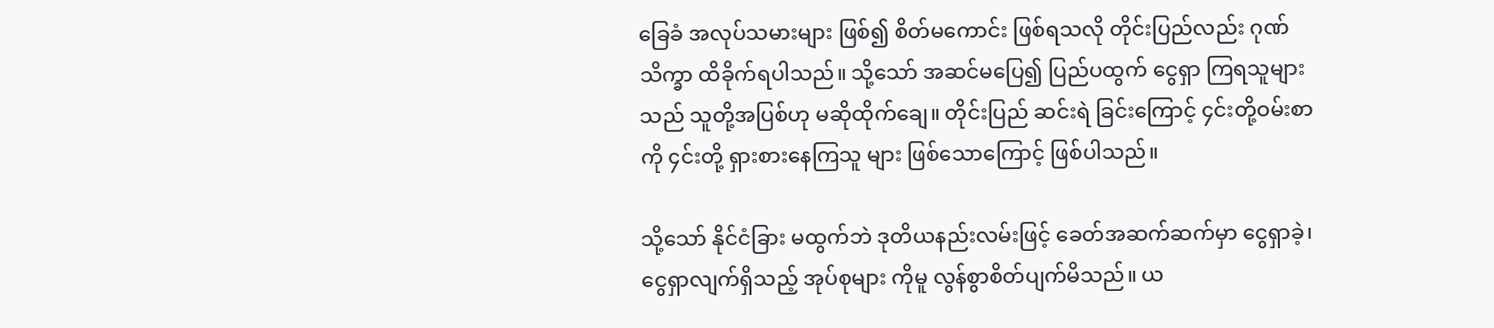ခြေခံ အလုပ်သမားများ ဖြစ်၍ စိတ်မကောင်း ဖြစ်ရသလို တိုင်းပြည်လည်း ဂုဏ်သိက္ခာ ထိခိုက်ရပါသည်။ သို့သော် အဆင်မပြေ၍ ပြည်ပထွက် ငွေရှာ ကြရသူများသည် သူတို့အပြစ်ဟု မဆိုထိုက်ချေ။ တိုင်းပြည် ဆင်းရဲ ခြင်းကြောင့် ၄င်းတို့ဝမ်းစာကို ၄င်းတို့ ရှားစားနေကြသူ များ ဖြစ်သောကြောင့် ဖြစ်ပါသည်။

သို့သော် နိုင်ငံခြား မထွက်ဘဲ ဒုတိယနည်းလမ်းဖြင့် ခေတ်အဆက်ဆက်မှာ ငွေရှာခဲ့၊ ငွေရှာလျက်ရှိသည့် အုပ်စုများ ကိုမူ လွန်စွာစိတ်ပျက်မိသည်။ ယ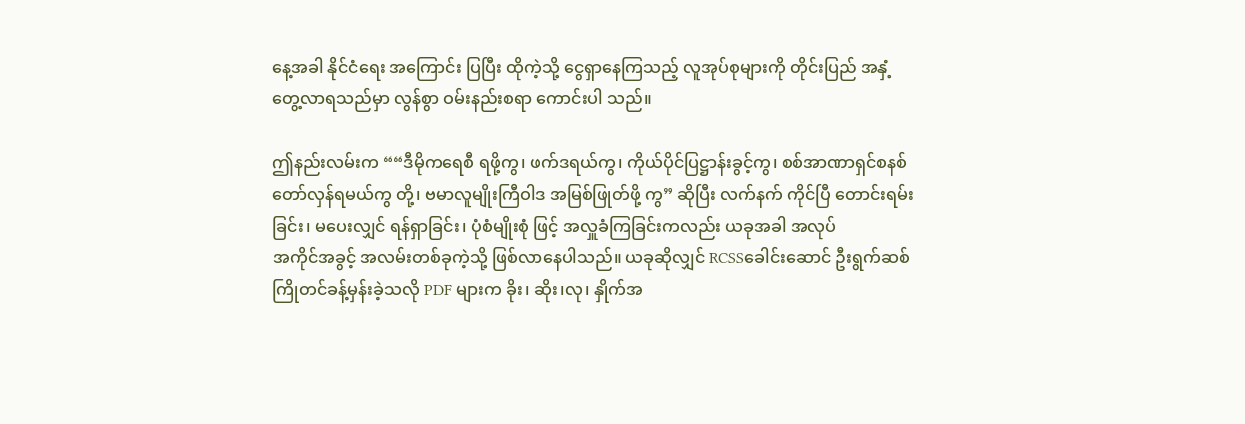နေ့အခါ နိုင်ငံရေး အကြောင်း ပြပြီး ထိုကဲ့သို့ ငွေရှာနေကြသည့် လူအုပ်စုများကို တိုင်းပြည် အနှံ့ တွေ့လာရသည်မှာ လွန်စွာ ဝမ်းနည်းစရာ ကောင်းပါ သည်။

ဤနည်းလမ်းက ““ဒီမိုကရေစီ ရဖို့ကွ၊ ဖက်ဒရယ်ကွ၊ ကိုယ်ပိုင်ပြဋ္ဌာန်းခွင့်ကွ၊ စစ်အာဏာရှင်စနစ် တော်လှန်ရမယ်ကွ တို့၊ ဗမာလူမျိုးကြီဝါဒ အမြစ်ဖြုတ်ဖို့ ကွ” ဆိုပြီး လက်နက် ကိုင်ပြီ တောင်းရမ်းခြင်း၊ မပေးလျှင် ရန်ရှာခြင်း၊ ပုံစံမျိုးစုံ ဖြင့် အလှူခံကြခြင်းကလည်း ယခုအခါ အလုပ်
အကိုင်အခွင့် အလမ်းတစ်ခုကဲ့သို့ ဖြစ်လာနေပါသည်။ ယခုဆိုလျှင် RCSSခေါင်းဆောင် ဦးရွက်ဆစ် ကြိုတင်ခန့်မှန်းခဲ့သလို PDF များက ခိုး၊ ဆိုး၊လု၊ နှိုက်အ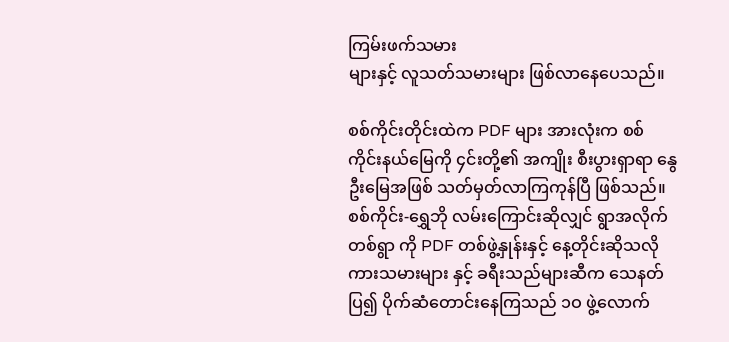ကြမ်းဖက်သမား
များနှင့် လူသတ်သမားများ ဖြစ်လာနေပေသည်။

စစ်ကိုင်းတိုင်းထဲက PDF များ အားလုံးက စစ်ကိုင်းနယ်မြေကို ၄င်းတို့၏ အကျိုး စီးပွားရှာရာ နွေဦးမြေအဖြစ် သတ်မှတ်လာကြကုန်ပြီ ဖြစ်သည်။ စစ်ကိုင်း-ရွှေဘို လမ်းကြောင်းဆိုလျှင် ရွာအလိုက် တစ်ရွာ ကို PDF တစ်ဖွဲ့နှုန်းနှင့် နေ့တိုင်းဆိုသလို ကားသမားများ နှင့် ခရီးသည်များဆီက သေနတ်ပြ၍ ပိုက်ဆံတောင်းနေကြသည် ၁ဝ ဖွဲ့လောက်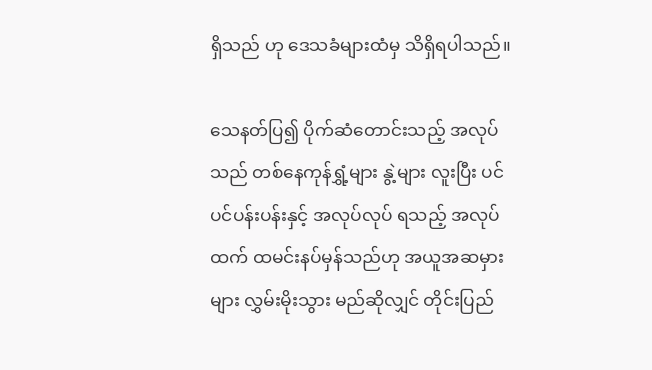ရှိသည် ဟု ဒေသခံများထံမှ သိရှိရပါသည်။

သေနတ်ပြ၍ ပိုက်ဆံတောင်းသည့် အလုပ်သည် တစ်နေကုန်ရွှံ့များ နွဲ့များ လူးပြီး ပင်ပင်ပန်းပန်းနှင့် အလုပ်လုပ် ရသည့် အလုပ် ထက် ထမင်းနပ်မှန်သည်ဟု အယူအဆမှားများ လွှမ်းမိုးသွား မည်ဆိုလျှင် တိုင်းပြည်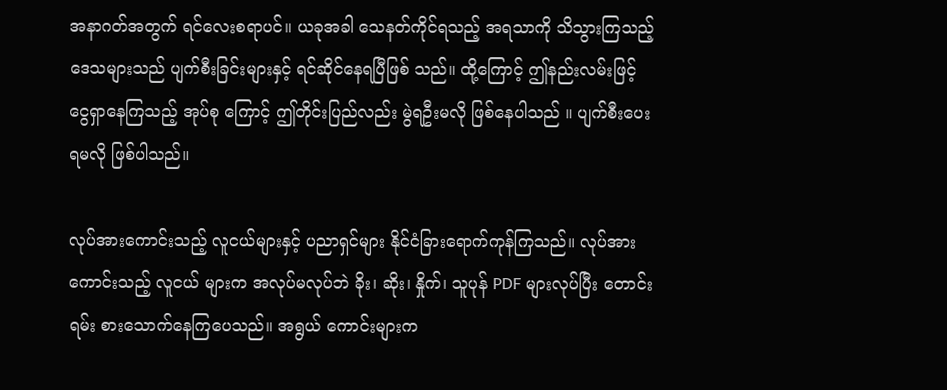အနာဂတ်အတွက် ရင်လေးစရာပင်။ ယခုအခါ သေနတ်ကိုင်ရသည့် အရသာကို သိသွားကြသည့် ဒေသများသည် ပျက်စီးခြင်းများနှင့် ရင်ဆိုင်နေရပြီဖြစ် သည်။ ထို့ကြောင့် ဤနည်းလမ်းဖြင့် ငွေရှာနေကြသည့် အုပ်စု ကြောင့် ဤတိုင်းပြည်လည်း မွဲရဦးမလို ဖြစ်နေပါသည် ။ ပျက်စီးပေးရမလို ဖြစ်ပါသည်။

လုပ်အားကောင်းသည့် လူငယ်များနှင့် ပညာရှင်များ နိုင်ငံခြားရောက်ကုန်ကြသည်။ လုပ်အားကောင်းသည့် လူငယ် များက အလုပ်မလုပ်ဘဲ ခိုး၊ ဆိုး၊ နှိုက်၊ သူပုန် PDF များလုပ်ပြီး တောင်းရမ်း စားသောက်နေကြပေသည်။ အရွယ် ကောင်းများက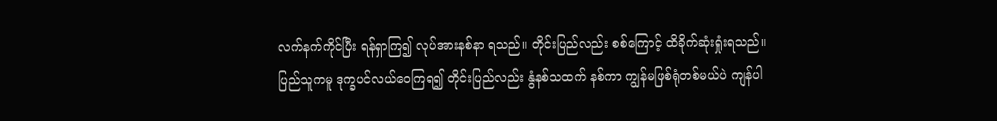လက်နက်ကိုင်ပြီး ရန်ရှာကြ၍ လုပ်အားနစ်နာ ရသည်။ တိုင်းပြည်လည်း စစ်ကြောင့် ထိခိုက်ဆုံးရှုံးရသည်။ ပြည်သူကမူ ဒုက္ခပင်လယ်ဝေကြရ၍ တိုင်းပြည်လည်း နွံနစ်သထက် နစ်ကာ ကျွန်မဖြစ်ရုံတစ်မယ်ပဲ ကျန်ပါ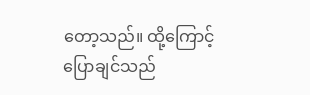တော့သည်။ ထို့ကြောင့် ပြောချင်သည်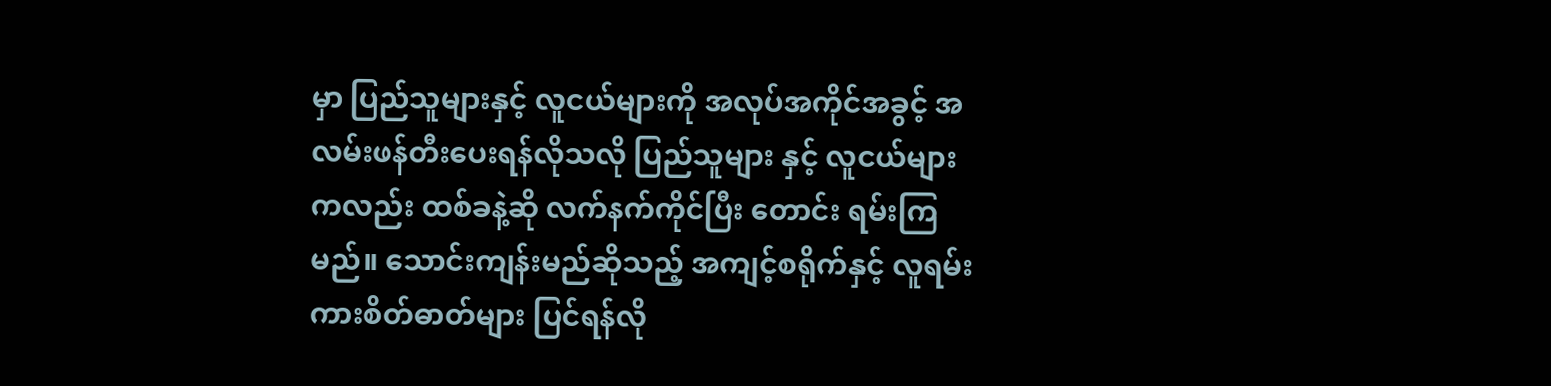မှာ ပြည်သူများနှင့် လူငယ်များကို အလုပ်အကိုင်အခွင့် အလမ်းဖန်တီးပေးရန်လိုသလို ပြည်သူများ နှင့် လူငယ်များကလည်း ထစ်ခနဲ့ဆို လက်နက်ကိုင်ပြီး တောင်း ရမ်းကြမည်။ သောင်းကျန်းမည်ဆိုသည့် အကျင့်စရိုက်နှင့် လူရမ်း ကားစိတ်ဓာတ်များ ပြင်ရန်လို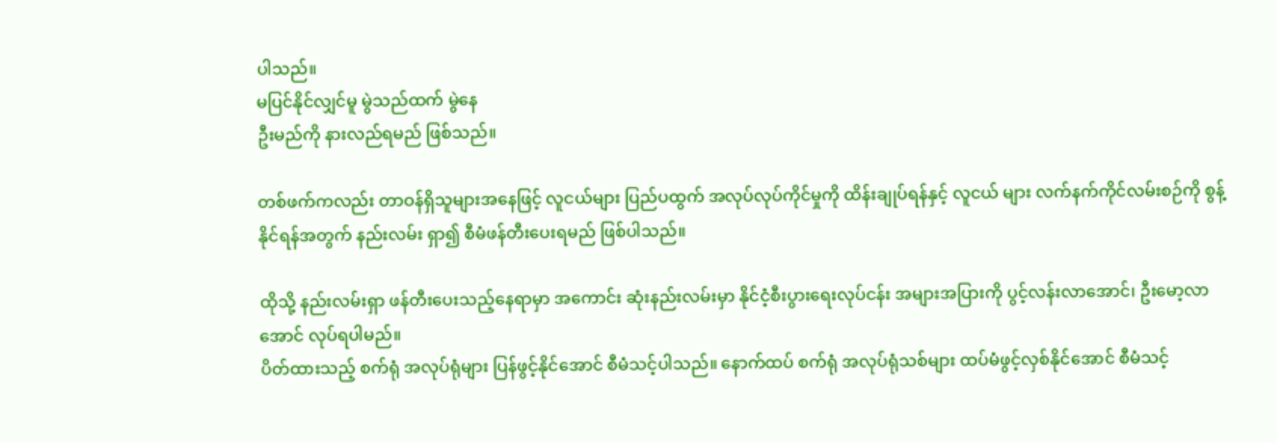ပါသည်။
မပြင်နိုင်လျှင်မူ မွဲသည်ထက် မွဲနေ
ဦးမည်ကို နားလည်ရမည် ဖြစ်သည်။

တစ်ဖက်ကလည်း တာဝန်ရှိသူများအနေဖြင့် လူငယ်များ ပြည်ပထွက် အလုပ်လုပ်ကိုင်မှုကို ထိန်းချုပ်ရန်နှင့် လူငယ် များ လက်နက်ကိုင်လမ်းစဉ်ကို စွန့်နိုင်ရန်အတွက် နည်းလမ်း ရှာ၍ စီမံဖန်တီးပေးရမည် ဖြစ်ပါသည်။

ထိုသို့ နည်းလမ်းရှာ ဖန်တီးပေးသည့်နေရာမှာ အကောင်း ဆုံးနည်းလမ်းမှာ နိုင်ငံ့စီးပွားရေးလုပ်ငန်း အများအပြားကို ပွင့်လန်းလာအောင်၊ ဦးမော့လာအောင် လုပ်ရပါမည်။
ပိတ်ထားသည့် စက်ရုံ အလုပ်ရုံများ ပြန်ဖွင့်နိုင်အောင် စီမံသင့်ပါသည်။ နောက်ထပ် စက်ရုံ အလုပ်ရုံသစ်များ ထပ်မံဖွင့်လှစ်နိုင်အောင် စီမံသင့်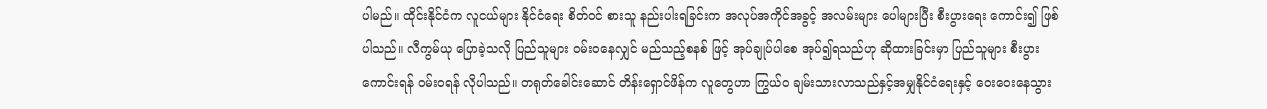ပါမည်။ ထိုင်းနိုင်ငံက လူငယ်များ နိုင်ငံရေး စိတ်ဝင် စားသူ နည်းပါးရခြင်းက အလုပ်အကိုင်အခွင့် အလမ်းများ ပေါများပြီး စီးပွားရေး ကောင်း၍ ဖြစ်ပါသည်။ လီကွမ်ယု ပြောခဲ့သလို ပြည်သူများ ဝမ်းဝနေလျှင် မည်သည့်စနစ် ဖြင့် အုပ်ချုပ်ပါစေ အုပ်၍ရသည်ဟု ဆိုထားခြင်းမှာ ပြည်သူများ စီးပွားကောင်းရန် ဝမ်းဝရန် လိုပါသည်။ တရုတ်ခေါင်းဆောင် တိန်းရှောင်ဖိန်က လူတွေဟာ ကြွယ်ဝ ချမ်းသားလာသည်နှင့်အမျှနိုင်ငံရေးနှင့် ဝေးဝေးနေသွား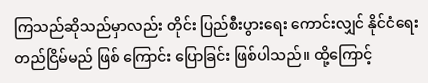ကြသည်ဆိုသည်မှာလည်း တိုင်း ပြည်စီးပွားရေး ကောင်းလျှင် နိုင်ငံရေး တည်ငြိမ်မည် ဖြစ် ကြောင်း ပြောခြင်း ဖြစ်ပါသည်။ ထို့ကြောင့်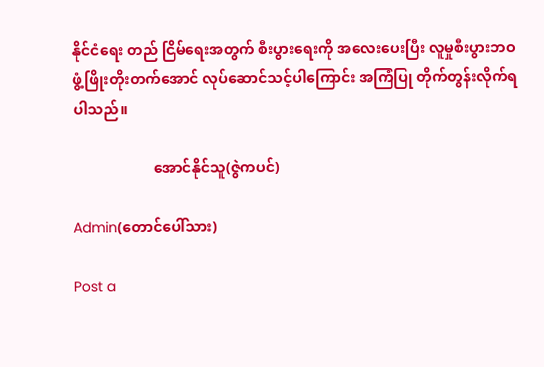နိုင်ငံရေး တည် ငြိမ်ရေးအတွက် စီးပွားရေးကို အလေးပေးပြီး လူမှုစီးပွားဘဝ ဖွံ့ဖြိုးတိုးတက်အောင် လုပ်ဆောင်သင့်ပါကြောင်း အကြံပြု တိုက်တွန်းလိုက်ရပါသည်။

                      အောင်နိုင်သူ(ဇွဲကပင်)

Admin(တောင်ပေါ်သား)

Post a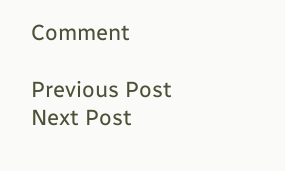Comment

Previous Post Next Post